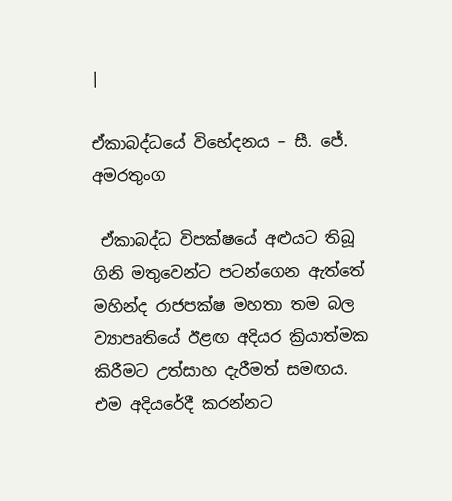|

ඒකාබද්ධයේ විභේදනය – සී. ජේ. අමරතුංග

 ඒකාබද්ධ විපක්ෂයේ අළුයට තිබූ ගිනි මතුවෙන්ට පටන්ගෙන ඇත්තේ මහින්ද රාජපක්ෂ මහතා තම බල ව්‍යාපෘතියේ ඊළඟ අදියර ක්‍රියාත්මක කිරීමට උත්සාහ දැරීමත් සමඟය. එම අදියරේදී කරන්නට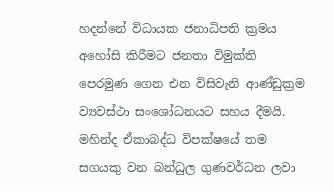හදන්නේ විධායක ජනාධිපති ක්‍රමය අහෝසි කිරීමට ජනතා විමුක්ති පෙරමුණ ගෙන එන විසිවැනි ආණ්ඩුක්‍රම ව්‍යවස්ථා සංශෝධනයට සහය දීමයි. මහින්ද ඒකාබද්ධ විපක්ෂයේ තම සගයකු වන බන්ධුල ගුණවර්ධන ලවා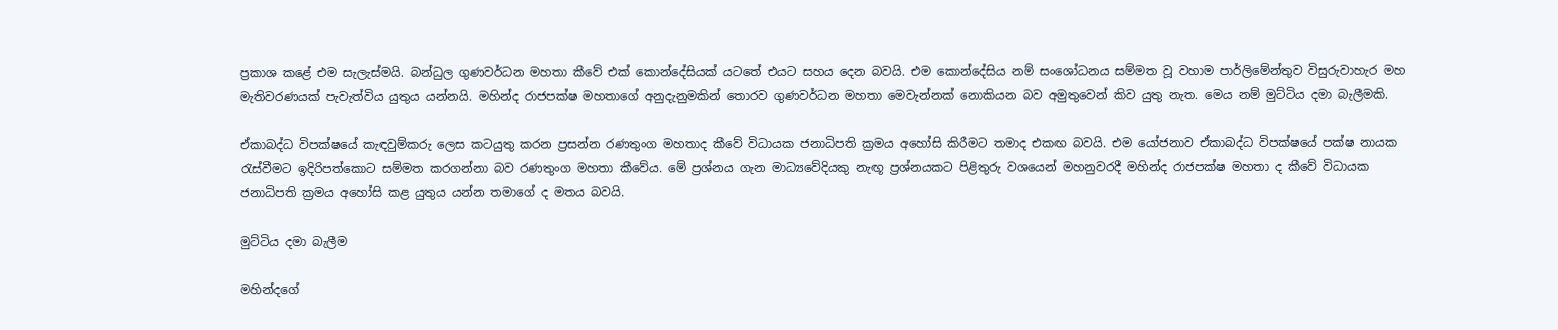ප්‍රකාශ කළේ එම සැලැස්මයි. බන්ධුල ගුණවර්ධන මහතා කීවේ එක් කොන්දේසියක් යටතේ එයට සහය දෙන බවයි. එම කොන්දේසිය නම් සංශෝධනය සම්මත වූ වහාම පාර්ලිමේන්තුව විසුරුවාහැර මහ මැතිවරණයක් පැවැත්විය යුතුය යන්නයි. මහින්ද රාජපක්ෂ මහතාගේ අනුදැනුමකින් තොරව ගුණවර්ධන මහතා මෙවැන්නක් නොකියන බව අමුතුවෙන් කිව යුතු නැත. මෙය නම් මුට්ටිය දමා බැලීමකි.

ඒකාබද්ධ විපක්ෂයේ කැඳවුම්කරු ලෙස කටයුතු කරන ප්‍රසන්න රණතුංග මහතාද කීවේ විධායක ජනාධිපති ක්‍රමය අහෝසි කිරීමට තමාද එකඟ බවයි. එම යෝජනාව ඒකාබද්ධ විපක්ෂයේ පක්ෂ නායක රැස්වීමට ඉදිරිපත්කොට සම්මත කරගන්නා බව රණතුංග මහතා කීවේය. මේ ප්‍රශ්නය ගැන මාධ්‍යවේදියකු නැඟූ ප්‍රශ්නයකට පිළිතුරු වශයෙන් මහනුවරදී මහින්ද රාජපක්ෂ මහතා ද කීවේ විධායක ජනාධිපති ක්‍රමය අහෝසි කළ යුතුය යන්න තමාගේ ද මතය බවයි.

මුට්ටිය දමා බැලීම

මහින්දගේ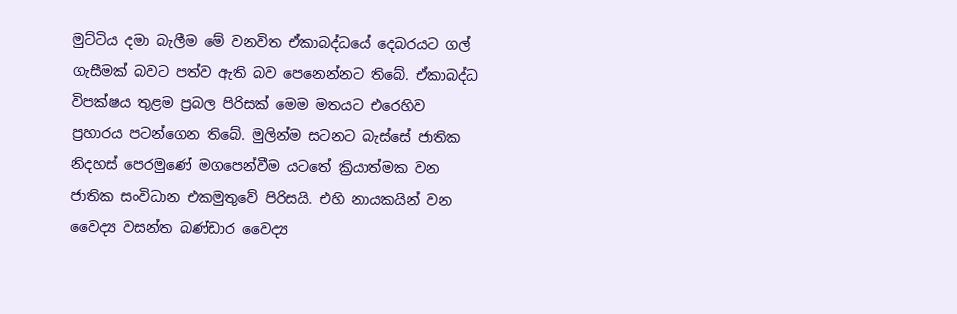මුට්ටිය දමා බැලීම මේ වනවිත ඒකාබද්ධයේ දෙබරයට ගල් ගැසීමක් බවට පත්ව ඇති බව පෙනෙන්නට තිබේ. ඒකාබද්ධ විපක්ෂය තුළම ප්‍රබල පිරිසක් මෙම මතයට එරෙහිව ප්‍රහාරය පටන්ගෙන තිබේ. මුලින්ම සටනට බැස්සේ ජාතික නිදහස් පෙරමුණේ මගපෙන්වීම යටතේ ක්‍රියාත්මක වන ජාතික සංවිධාන එකමුතුවේ පිරිසයි. එහි නායකයින් වන වෛද්‍ය වසන්ත බණ්ඩාර වෛද්‍ය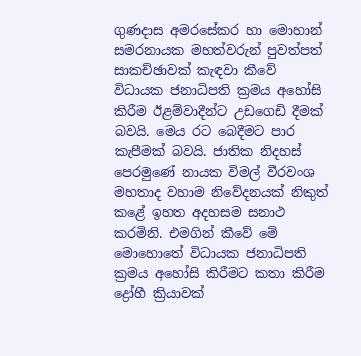ගුණදාස අමරසේකර හා මොහාන් සමරනායක මහත්වරුන් පුවත්පත් සාකච්ඡාවක් කැඳවා කීවේ විධායක ජනාධිපති ක්‍රමය අහෝසි කිරීම ඊළම්වාදීන්ට උඩගෙඩි දීමක් බවයි. මෙය රට බෙදීමට පාර කැපීමක් බවයි. ජාතික නිදහස් පෙරමුණේ නායක විමල් වීරවංශ මහතාද වහාම නිවේදනයක් නිකුත් කළේ ඉහත අදහසම සනාථ කරමිනි. එමගින් කීවේ මේ මොහොතේ විධායක ජනාධිපති ක්‍රමය අහෝසි කිරීමට කතා කිරීම ද්‍රෝහී ක්‍රියාවක්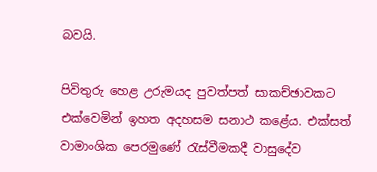බවයි.

පිවිතුරු හෙළ උරුමයද පුවත්පත් සාකච්ඡාවකට එක්වෙමින් ඉහත අදහසම සනාථ කළේය. එක්සත් වාමාංශික පෙරමුණේ රැස්වීමකදී වාසුදේව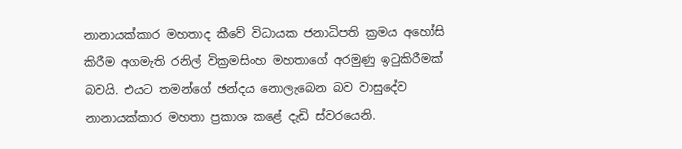නානායක්කාර මහතාද කීවේ විධායක ජනාධිපති ක්‍රමය අහෝසි කිරීම අගමැති රනිල් වික්‍රමසිංහ මහතාගේ අරමුණු ඉටුකිරීමක් බවයි. එයට තමන්ගේ ඡන්දය නොලැබෙන බව වාසුදේව නානායක්කාර මහතා ප්‍රකාශ කළේ දැඩි ස්වරයෙනි.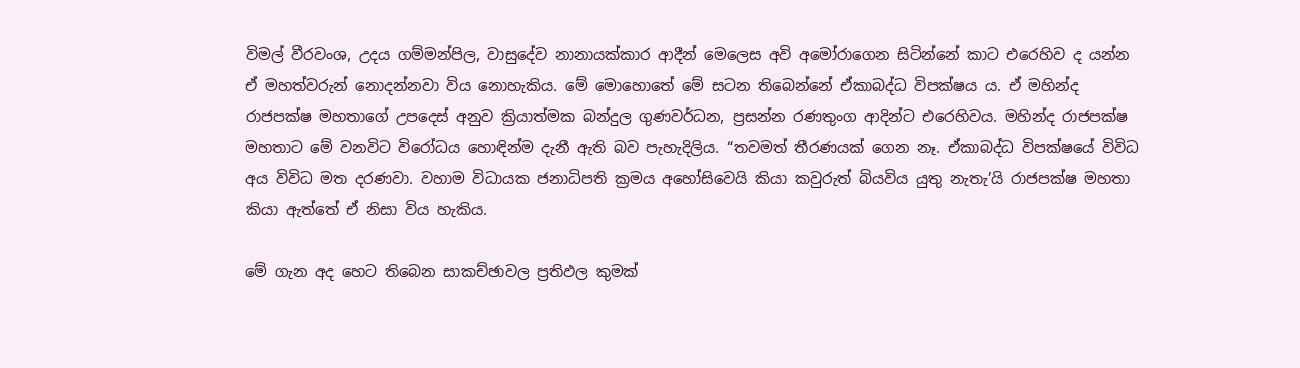විමල් වීරවංශ, උදය ගම්මන්පිල, වාසුදේව නානායක්කාර ආදීන් මෙලෙස අවි අමෝරාගෙන සිටින්නේ කාට එරෙහිව ද යන්න ඒ මහත්වරුන් නොදන්නවා විය නොහැකිය. මේ මොහොතේ මේ සටන තිබෙන්නේ ඒකාබද්ධ විපක්ෂය ය. ඒ මහින්ද රාජපක්ෂ මහතාගේ උපදෙස් අනුව ක්‍රියාත්මක බන්දුල ගුණවර්ධන, ප්‍රසන්න රණතුංග ආදින්ට එරෙහිවය. මහින්ද රාජපක්ෂ මහතාට මේ වනවිට විරෝධය හොඳින්ම දැනී ඇති බව පැහැදිලිය. “තවමත් තීරණයක් ගෙන නෑ. ඒකාබද්ධ විපක්ෂයේ විවිධ අය විවිධ මත දරණවා. වහාම විධායක ජනාධිපති ක්‍රමය අහෝසිවෙයි කියා කවුරුත් බියවිය යුතු නැතැ’යි රාජපක්ෂ මහතා කියා ඇත්තේ ඒ නිසා විය හැකිය.

මේ ගැන අද හෙට තිබෙන සාකච්ඡාවල ප්‍රතිඵල කුමක්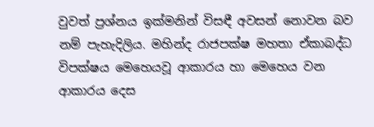වුවත් ප්‍රශ්නය ඉක්මනින් විසඳී අවසන් නොවන බව නම් පැහැදිලිය. මහින්ද රාජපක්ෂ මහතා ඒකාබද්ධ විපක්ෂය මෙහෙයවූ ආකාරය හා මෙහෙය වන ආකාරය දෙස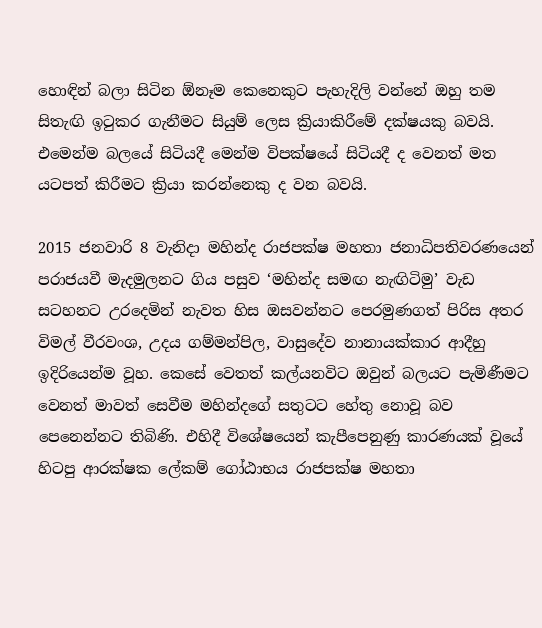හොඳින් බලා සිටින ඕනෑම කෙනෙකුට පැහැදිලි වන්නේ ඔහු තම සිතැඟි ඉටුකර ගැනීමට සියුම් ලෙස ක්‍රියාකිරීමේ දක්ෂයකු බවයි. එමෙන්ම බලයේ සිටියදී මෙන්ම විපක්ෂයේ සිටියදී ද වෙනත් මත යටපත් කිරීමට ක්‍රියා කරන්නෙකු ද වන බවයි.

2015 ජනවාරි 8 වැනිදා මහින්ද රාජපක්ෂ මහතා ජනාධිපතිවරණයෙන් පරාජයවී මැදමුලනට ගිය පසුව ‘මහින්ද සමඟ නැඟිටිමු’ වැඩ සටහනට උරදෙමින් නැවත හිස ඔසවන්නට පෙරමුණගත් පිරිස අතර විමල් වීරවංශ, උදය ගම්මන්පිල, වාසුදේව නානායක්කාර ආදීහු ඉදිරියෙන්ම වූහ. කෙසේ වෙතත් කල්යනවිට ඔවුන් බලයට පැමිණීමට වෙනත් මාවත් සෙවීම මහින්දගේ සතුටට හේතු නොවූ බව පෙනෙන්නට තිබිණි. එහිදී විශේෂයෙන් කැපීපෙනුණු කාරණයක් වූයේ හිටපු ආරක්ෂක ලේකම් ගෝඨාභය රාජපක්ෂ මහතා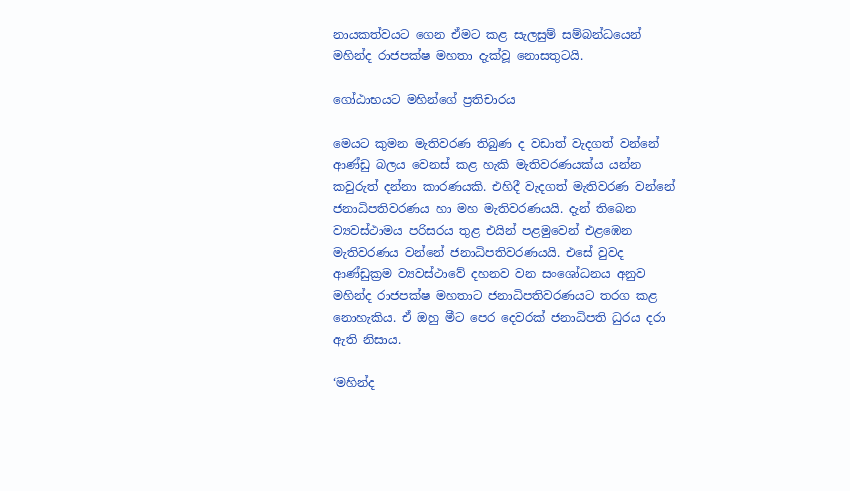නායකත්වයට ගෙන ඒමට කළ සැලසුම් සම්බන්ධයෙන් මහින්ද රාජපක්ෂ මහතා දැක්වූ නොසතුටයි.

ගෝඨාභයට මහින්ගේ ප්‍රතිචාරය

මෙයට කුමන මැතිවරණ තිබුණ ද වඩාත් වැදගත් වන්නේ ආණ්ඩු බලය වෙනස් කළ හැකි මැතිවරණයක්ය යන්න කවුරුත් දන්නා කාරණයකි. එහිදී වැදගත් මැතිවරණ වන්නේ ජනාධිපතිවරණය හා මහ මැතිවරණයයි. දැන් තිබෙන ව්‍යවස්ථාමය පරිසරය තුළ එයින් පළමුවෙන් එළඹෙන මැතිවරණය වන්නේ ජනාධිපතිවරණයයි. එසේ වුවද ආණ්ඩුක්‍රම ව්‍යවස්ථාවේ දහනව වන සංශෝධනය අනුව මහින්ද රාජපක්ෂ මහතාට ජනාධිපතිවරණයට තරග කළ නොහැකිය. ඒ ඔහු මීට පෙර දෙවරක් ජනාධිපති ධුරය දරා ඇති නිසාය.

‘මහින්ද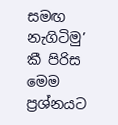සමඟ නැගිටිමු’ කී පිරිස මෙම ප්‍රශ්නයට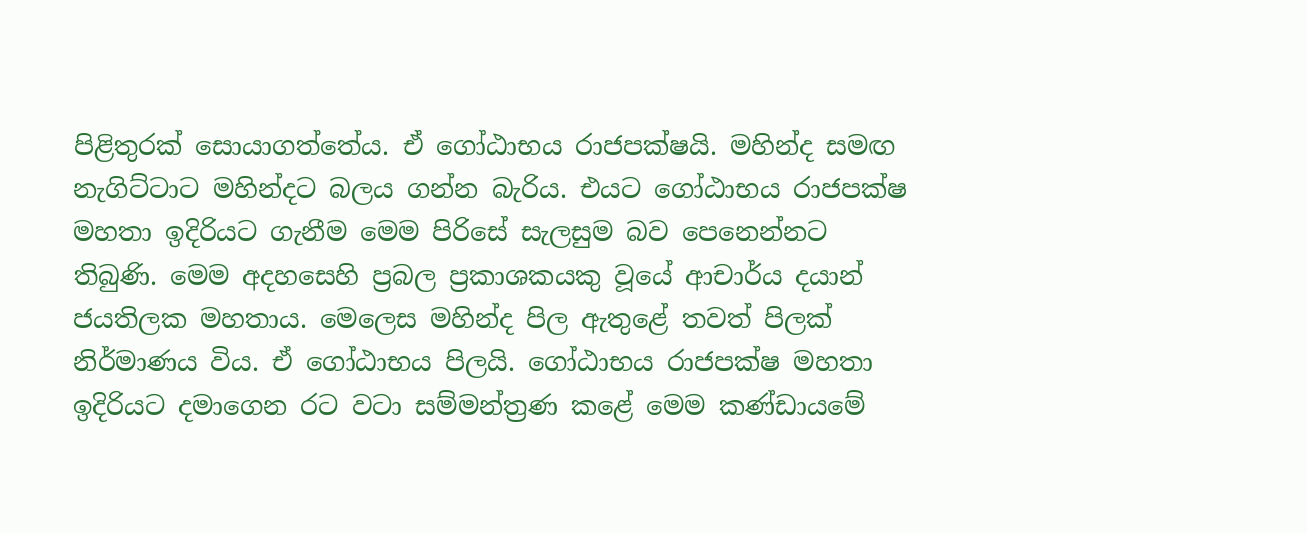පිළිතුරක් සොයාගත්තේය. ඒ ගෝඨාභය රාජපක්ෂයි. මහින්ද සමඟ නැගිට්ටාට මහින්දට බලය ගන්න බැරිය. එයට ගෝඨාභය රාජපක්ෂ මහතා ඉදිරියට ගැනීම මෙම පිරිසේ සැලසුම බව පෙනෙන්නට තිබුණි. මෙම අදහසෙහි ප්‍රබල ප්‍රකාශකයකු වූයේ ආචාර්ය දයාන් ජයතිලක මහතාය. මෙලෙස මහින්ද පිල ඇතුළේ තවත් පිලක් නිර්මාණය විය. ඒ ගෝඨාභය පිලයි. ගෝඨාභය රාජපක්ෂ මහතා ඉදිරියට දමාගෙන රට වටා සම්මන්ත්‍රණ කළේ මෙම කණ්ඩායමේ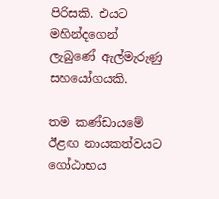පිරිසකි. එයට මහින්දගෙන් ලැබුණේ ඇල්මැරුණු සහයෝගයකි.

තම කණ්ඩායමේ ඊළඟ නායකත්වයට ගෝඨාභය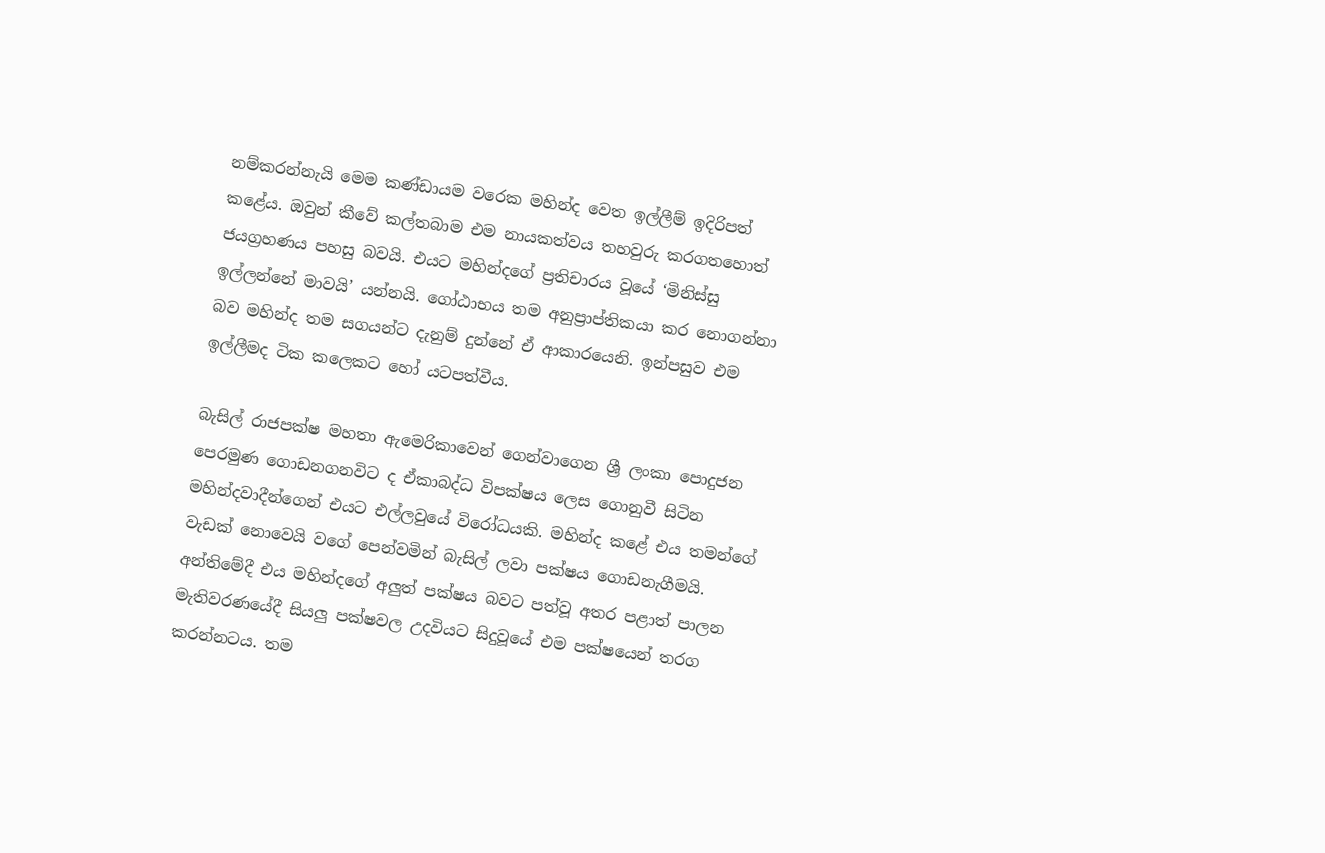නම්කරන්නැයි මෙම කණ්ඩායම වරෙක මහින්ද වෙත ඉල්ලීම් ඉදිරිපත් ක‍ළේය. ඔවුන් කීවේ කල්තබාම එම නායකත්වය තහවුරු කරගතහොත් ජයග්‍රහණය පහසු බවයි. එයට මහින්දගේ ප්‍රතිචාරය වූයේ ‘මිනිස්සු ඉල්ලන්නේ මාවයි’ යන්නයි. ගෝඨාභය තම අනුප්‍රාප්තිකයා කර නොගන්නා බව මහින්ද තම සගයන්ට දැනුම් දුන්නේ ඒ ආකාරයෙනි. ඉන්පසුව එම ඉල්ලීමද ටික කලෙකට හෝ යටපත්වීය.

බැසිල් රාජපක්ෂ මහතා ඇමෙරිකාවෙන් ගෙන්වාගෙන ශ්‍රී ලංකා පොදුජන පෙරමුණ ගොඩනගනවිට ද ඒකාබද්ධ විපක්ෂය ලෙස ගොනුවී සිටින මහින්දවාදීන්ගෙන් එයට එල්ලවුයේ විරෝධයකි. මහින්ද කළේ එය තමන්ගේ වැඩක් නොවෙයි වගේ පෙන්වමින් බැසිල් ලවා පක්ෂය ගොඩනැගීමයි. අන්තිමේදී එය මහින්දගේ අලුත් පක්ෂය බවට පත්වූ අතර පළාත් පාලන මැතිවරණයේදී සියලු පක්ෂවල උදවියට සිදුවූයේ එම පක්ෂයෙන් තරග කරන්නටය. තම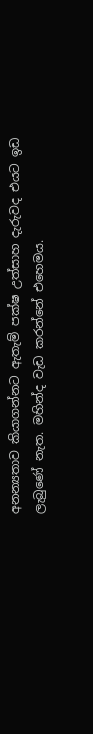අනන්‍යතාව කියාගන්නට ඇතැම් පක්ෂ උත්සාහ දැරුවද එයට ඉඩ ලැබුණේ නැත. මහින්ද වැඩ කරන්නේ එහෙමය.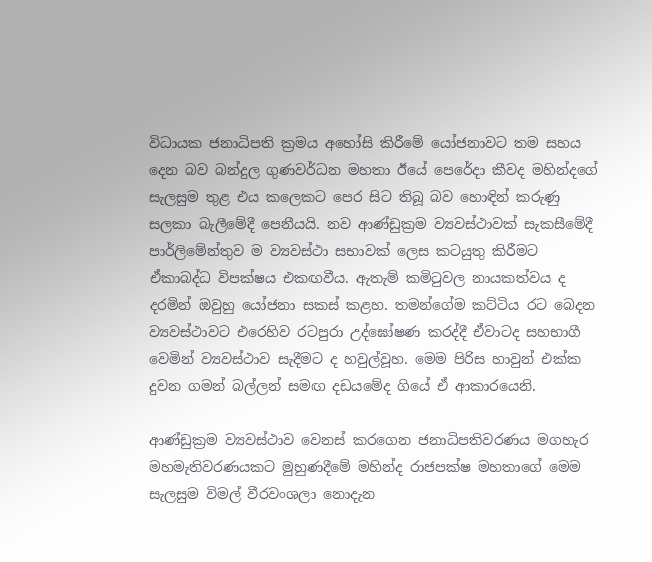විධායක ජනාධිපති ක්‍රමය අහෝසි කිරීමේ යෝජනාවට තම සහය දෙන බව බන්දුල ගුණවර්ධන මහතා ඊයේ පෙරේදා කීවද මහින්දගේ සැලසුම තුළ එය කලෙකට පෙර සිට තිබූ බව හොඳින් කරුණු සලකා බැලීමේදී පෙනීයයි. නව ආණ්ඩුක්‍රම ව්‍යවස්ථාවක් සැකසීමේදී පාර්ලිමේන්තුව ම ව්‍යවස්ථා සභාවක් ලෙස කටයුතු කිරීමට ඒකාබද්ධ විපක්ෂය එකඟවීය. ඇතැම් කමිටුවල නායකත්වය ද දරමින් ඔවුහු යෝජනා සකස් කළහ. තමන්ගේම කට්ටිය රට බෙදන ව්‍යවස්ථාවට එරෙහිව රටපුරා උද්ඝෝෂණ කරද්දී ඒවාටද සහභාගී වෙමින් ව්‍යවස්ථාව සැදීමට ද හවුල්වූහ. මෙම පිරිස හාවුන් එක්ක දුවන ගමන් බල්ලන් සමඟ දඩයමේද ගියේ ඒ ආකාරයෙනි.

ආණ්ඩුක්‍රම ව්‍යවස්ථාව වෙනස් කරගෙන ජනාධිපතිවරණය මගහැර මහමැතිවරණයකට මුහුණදීමේ මහින්ද රාජපක්ෂ මහතාගේ මෙම සැලසුම විමල් වීරවංශලා නොදැන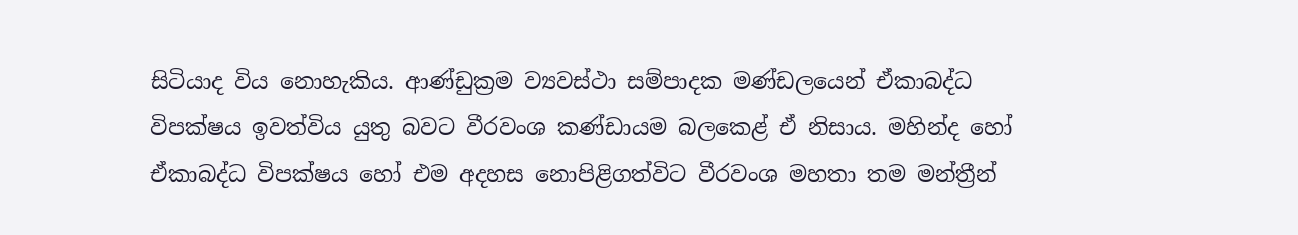සිටියාද විය නොහැකිය. ආණ්ඩුක්‍රම ව්‍යවස්ථා සම්පාදක මණ්ඩලයෙන් ඒකාබද්ධ විපක්ෂය ඉවත්විය යුතු බවට වීරවංශ කණ්ඩායම බලක‍ෙළ් ඒ නිසාය. මහින්ද හෝ ඒකාබද්ධ විපක්ෂය හෝ එම අදහස නොපිළිගත්විට වීරවංශ මහතා තම මන්ත්‍රීන්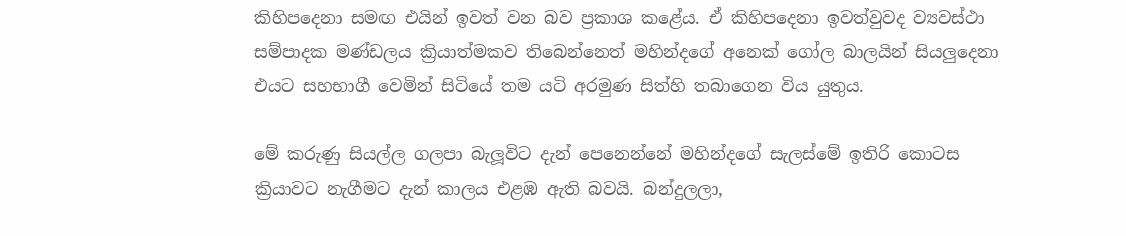කිහිපදෙනා සමඟ එයින් ඉවත් වන බව ප්‍රකාශ කළේය. ඒ කිහිපදෙනා ඉවත්වුවද ව්‍යවස්ථා සම්පාදක මණ්ඩලය ක්‍රියාත්මකව තිබෙන්නෙත් මහින්දගේ අනෙක් ‍ගෝල බාලයින් සියලුදෙනා එයට සහභාගී වෙමින් සිටියේ තම යටි අරමුණ සිත්හි තබාගෙන විය යුතුය.

මේ කරුණු සියල්ල ගලපා බැලූවිට දැන් පෙනෙන්නේ මහින්දගේ සැලස්මේ ඉතිරි කොටස ක්‍රියාවට නැගීමට දැන් කාලය එළඹ ඇති බවයි. බන්දුලලා,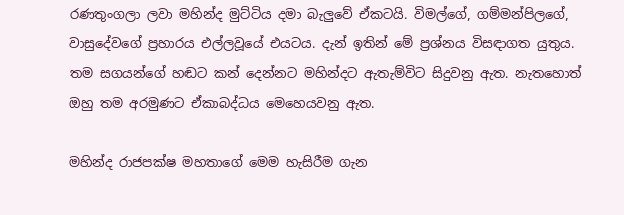රණතුංගලා ලවා මහින්ද මුට්ටිය දමා බැලුවේ ඒකටයි. විමල්ගේ, ගම්මන්පිලගේ, වාසුදේවගේ ප්‍රහාරය එල්ලවූයේ එයටය. දැන් ඉතින් මේ ප්‍රශ්නය විසඳාගත යුතුය. තම සගයන්ගේ හඬට කන් දෙන්නට මහින්දට ඇතැම්විට සිදුවනු ඇත. නැතහොත් ඔහු තම අරමුණට ඒකාබද්ධය මෙහෙයවනු ඇත.

මහින්ද රාජපක්ෂ මහතාගේ මෙම හැසිරීම ගැන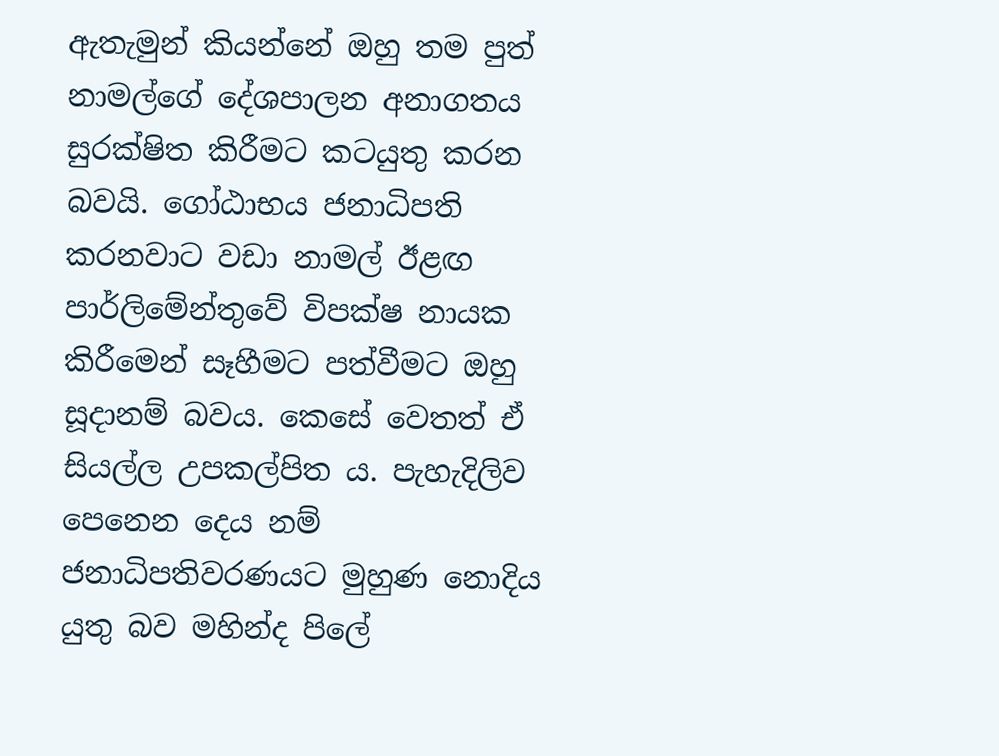ඇතැමුන් කියන්නේ ඔහු තම පුත් නාමල්ගේ දේශපාලන අනාගතය සුරක්ෂිත කිරීමට කටයුතු කරන බවයි. ගෝඨාභය ජනාධිපති කරනවාට වඩා නාමල් ඊළඟ පාර්ලිමේන්තුවේ විපක්ෂ නායක කිරීමෙන් සෑහීමට පත්වීමට ඔහු සූදානම් බවය. කෙසේ වෙතත් ඒ සියල්ල උපකල්පිත ය. පැහැදිලිව පෙනෙන දෙය නම් ජනාධිපතිවරණයට මුහුණ නොදිය යුතු බව මහින්ද පිලේ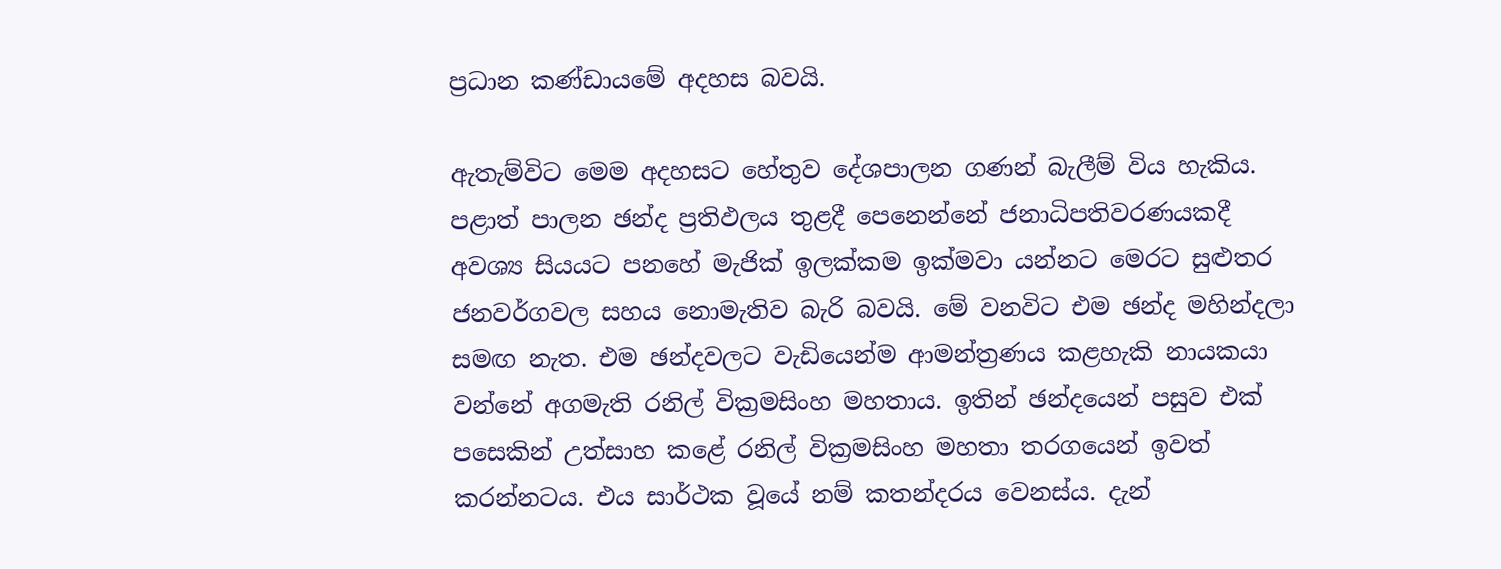ප්‍රධාන කණ්ඩායමේ අදහස බවයි.

ඇතැම්විට මෙම අදහසට හේතුව දේශපාලන ගණන් බැලීම් විය හැකිය. පළාත් පාලන ඡන්ද ප්‍රතිඵලය තුළදී පෙනෙන්නේ ජනාධිපතිවරණයකදී අවශ්‍ය සියයට පනහේ මැජික් ඉලක්කම ඉක්මවා යන්නට මෙරට සුළුතර ජනවර්ගවල සහය නොමැතිව බැරි බවයි. මේ වනවිට එම ඡන්ද මහින්දලා සමඟ නැත. එම ඡන්දවලට වැඩියෙන්ම ආමන්ත්‍රණය කළහැකි නායකයා වන්නේ අගමැති රනිල් වික්‍රමසිංහ මහතාය. ඉතින් ඡන්දයෙන් පසුව එක් පසෙකින් උත්සාහ කළේ රනිල් වික්‍රමසිංහ මහතා තරගයෙන් ඉවත් කරන්නටය. එය සාර්ථක වූයේ නම් කතන්දරය වෙනස්ය. දැන්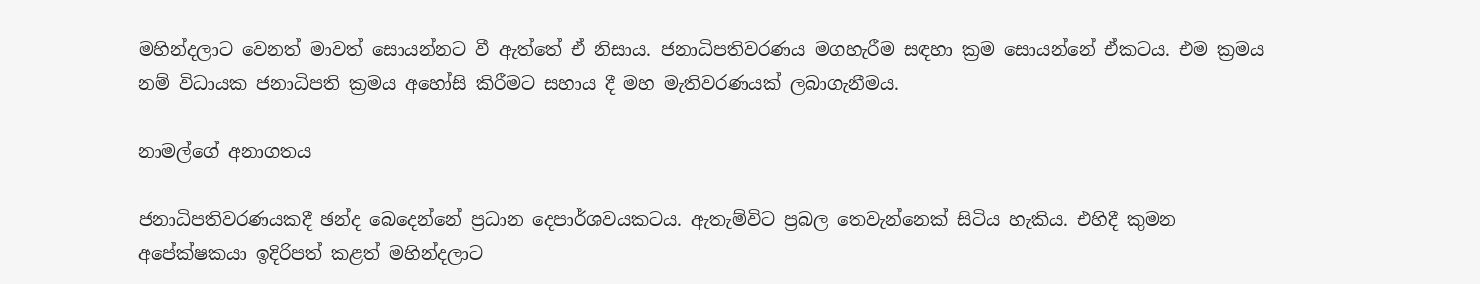මහින්දලාට වෙනත් මාවත් සොයන්නට වී ඇත්තේ ඒ නිසාය. ජනාධිපතිවරණය මගහැරීම සඳහා ක්‍රම සොයන්නේ ඒකටය. එම ක්‍රමය නම් විධායක ජනාධිපති ක්‍රමය අහෝසි කිරීමට සහාය දී මහ මැතිවරණයක් ලබාගැනීමය.

නාමල්ගේ අනාගතය

ජනාධිපතිවරණයකදී ඡන්ද බෙදෙන්නේ ප්‍රධාන දෙපාර්ශවයකටය. ඇතැම්විට ප්‍රබල තෙවැන්නෙක් සිටිය හැකිය. එහිදී කුමන අපේක්ෂකයා ඉදිරිපත් කළත් මහින්දලාට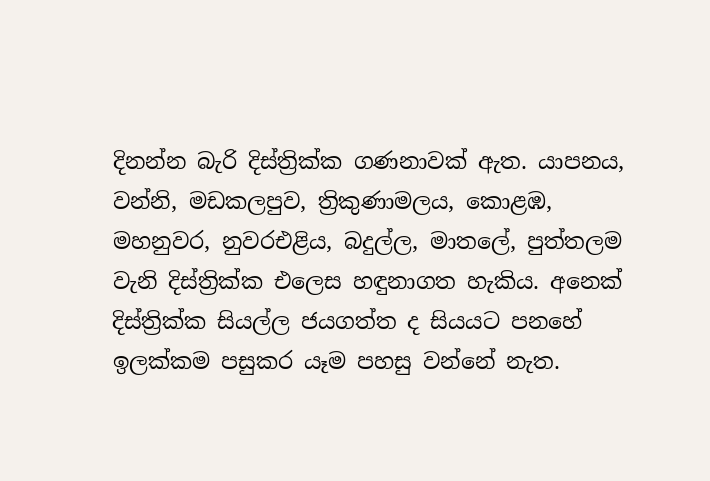දිනන්න බැරි දිස්ත්‍රික්ක ගණනාවක් ඇත. යාපනය, වන්නි, මඩකලපුව, ත්‍රිකුණාමලය, කොළඹ, මහනුවර, නුවරඑළිය, බදුල්ල, මාතලේ, පුත්තලම වැනි දිස්ත්‍රික්ක එලෙස හඳුනාගත හැකිය. අනෙක් දිස්ත්‍රික්ක සියල්ල ජයගත්ත ද සියයට පනහේ ඉලක්කම පසුකර යෑම පහසු වන්නේ නැත.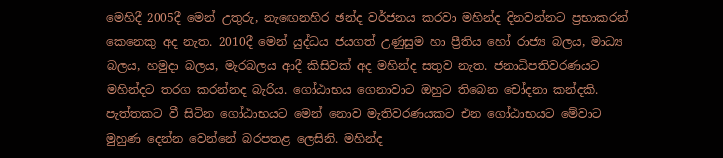මෙහිදී 2005දී මෙන් උතුරු, නැ‍ඟෙනහිර ඡන්ද වර්ජනය කරවා මහින්ද දිනවන්නට ප්‍රභාකරන් කෙනෙකු අද නැත. 2010දී මෙන් යුද්ධය ජයගත් උණුසුම හා ප්‍රීතිය හෝ රාජ්‍ය බලය, මාධ්‍ය බලය, හමුදා බලය, මැරබලය ආදී කිසිවක් අද මහින්ද සතුව නැත. ජනාධිපතිවරණයට මහින්දට තරග කරන්නද බැරිය. ගෝඨාභය ගෙනාවාට ඔහුට තිබෙන චෝදනා කන්දකි. පැත්තකට වී සිටින ගෝඨාභයට මෙන් නොව මැතිවරණයකට එන ගෝඨාභයට මේවාට මුහුණ දෙන්න වෙන්නේ බරපතළ ලෙසිනි. මහින්ද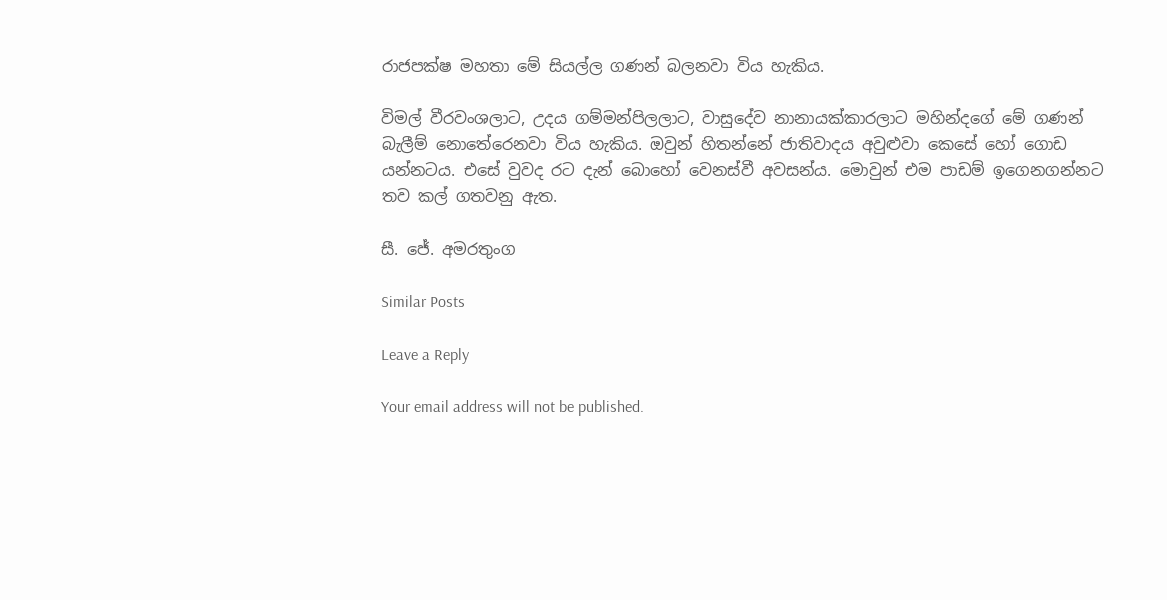රාජපක්ෂ මහතා මේ සියල්ල ගණන් බලනවා විය හැකිය.

විමල් වීරවංශලාට, උදය ගම්මන්පිලලාට, වාසුදේව නානායක්කාරලාට මහින්දගේ මේ ගණන් බැලීම් නොතේරෙනවා විය හැකිය. ඔවුන් හිතන්නේ ජාතිවාදය අවුළුවා කෙසේ හෝ ගොඩ යන්නටය. එසේ වුවද රට දැන් බොහෝ වෙනස්වී අවසන්ය. මොවුන් එම පාඩම් ඉගෙනගන්නට තව කල් ගතවනු ඇත.

සී. ජේ. අමරතුංග

Similar Posts

Leave a Reply

Your email address will not be published.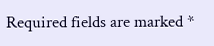Required fields are marked *